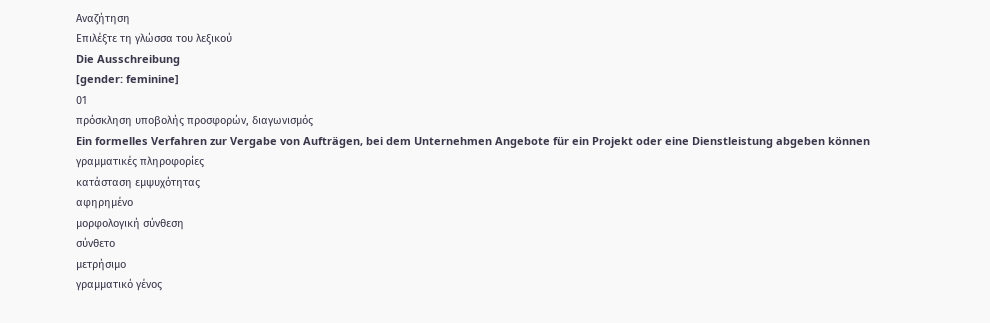Αναζήτηση
Επιλέξτε τη γλώσσα του λεξικού
Die Ausschreibung
[gender: feminine]
01
πρόσκληση υποβολής προσφορών, διαγωνισμός
Ein formelles Verfahren zur Vergabe von Aufträgen, bei dem Unternehmen Angebote für ein Projekt oder eine Dienstleistung abgeben können
γραμματικές πληροφορίες
κατάσταση εμψυχότητας
αφηρημένο
μορφολογική σύνθεση
σύνθετο
μετρήσιμο
γραμματικό γένος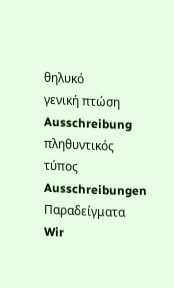θηλυκό
γενική πτώση
Ausschreibung
πληθυντικός τύπος
Ausschreibungen
Παραδείγματα
Wir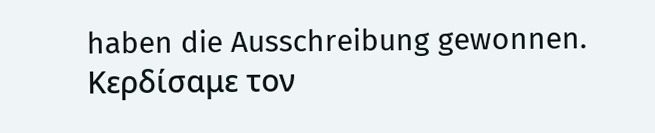haben die Ausschreibung gewonnen.
Κερδίσαμε τον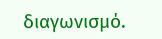διαγωνισμό.